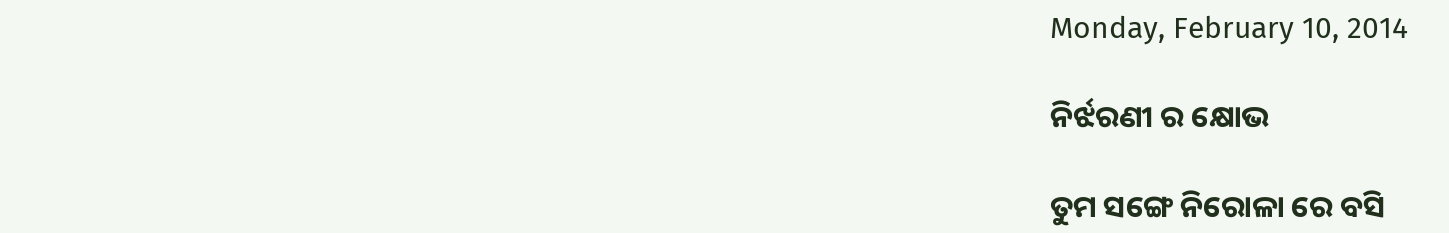Monday, February 10, 2014

ନିର୍ଝରଣୀ ର କ୍ଷୋଭ

ତୁମ ସଙ୍ଗେ ନିରୋଳା ରେ ବସି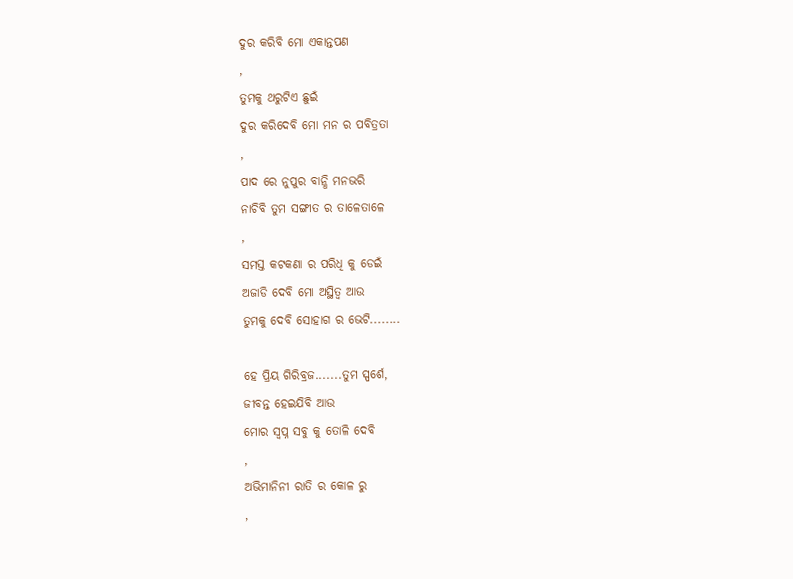ଦୁର କରିବି ମୋ ଏକାନ୍ତପଣ
,
ତୁମକୁ ଥରୁଟିଏ ଛୁଇଁ
ଦୁର କରିଦେବି ମୋ ମନ ର ପବିତ୍ରତା
,
ପାଦ ରେ ନୁପୁର ବାନ୍ଧି ମନଭରି
ନାଚିବି ତୁମ ସଙ୍ଗୀତ ର ତାଳେତାଳେ
,
ସମସ୍ତ କଟକଣା ର ପରିଧି କୁ ଡେଇଁ
ଅଜାଡି ଦେବି ମୋ ଅସ୍ଥିତ୍ଵ ଆଉ
ତୁମକୁ ଦେବି ସୋହାଗ ର ଭେଟି........

ହେ ପ୍ରିୟ ଗିରିବ୍ରଜ.......ତୁମ ସ୍ପର୍ଶେ,
ଜୀବନ୍ତ ହେଇଯିବି ଆଉ
ମୋର ସ୍ଵପ୍ନ ସବୁ କୁ ତୋଳି ଦେବି
,
ଅଭିମାନିନୀ ରାତି ର କୋଳ ରୁ
,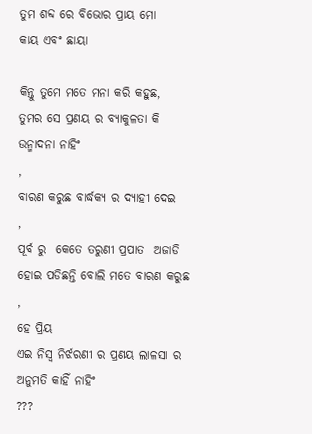ତୁମ ଶବ୍ଦ ରେ ବିଭୋର ପ୍ରାୟ ମୋ
କାୟ ଏବଂ ଛାୟା

କିନ୍ତୁ ତୁମେ ମତେ ମନା କରି କହୁଛ,
ତୁମର ସେ ପ୍ରଣୟ ର ବ୍ୟାକୁଳତା କି
ଉନ୍ମାଦନା ନାହିଂ
,
ବାରଣ କରୁଛ ବାର୍ଦ୍ଧକ୍ୟ ର ଦ୍ଯାହୀ ଦେଇ
,
ପୂର୍ବ ରୁ  କେତେ ତରୁଣୀ ପ୍ରପାତ  ଅଜାଡି
ହୋଇ ପଡିଛନ୍ତି ବୋଲି ମତେ ବାରଣ କରୁଛ
,
ହେ ପ୍ରିୟ
ଏଇ ନିସ୍ଵ ନିର୍ଝରଣୀ ର ପ୍ରଣୟ ଲାଳସା ର
ଅନୁମତି କାହିଁ ନାହିଂ
???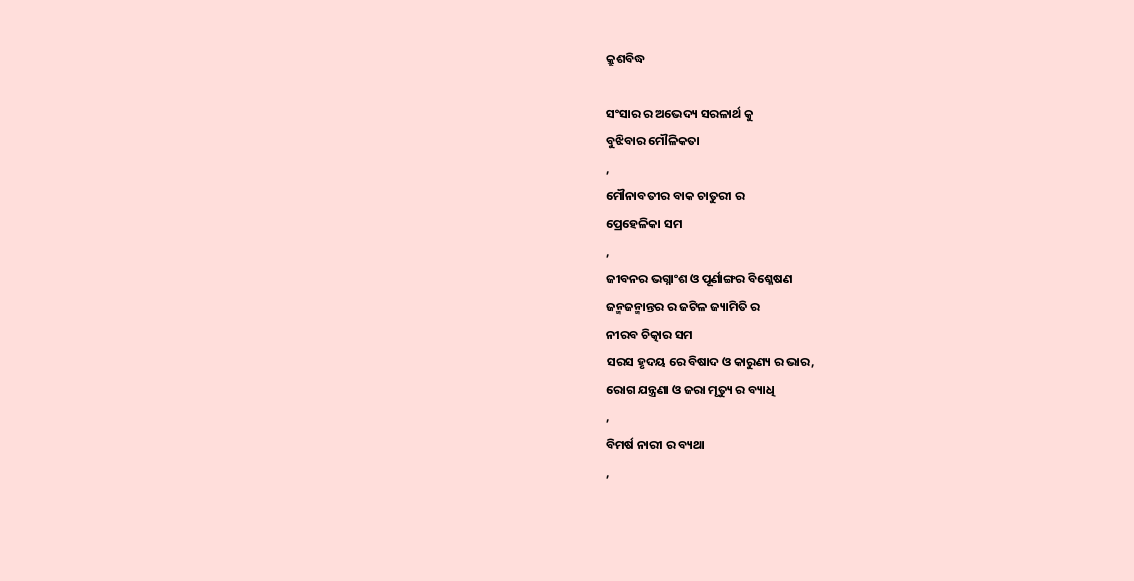କ୍ରୁଶବିଦ୍ଧ

ସଂସାର ର ଅଭେଦ୍ୟ ସରଳାର୍ଥ କୁ
ବୁଝିବାର ମୌଳିକତା
,
ମୌନାବତୀର ବାକ ଚାତୁରୀ ର
ପ୍ରେହେଳିକା ସମ
,
ଜୀବନର ଭଗ୍ନାଂଶ ଓ ପୂର୍ଣାଙ୍ଗର ବିଶ୍ଳେଷଣ
ଜନ୍ମଜନ୍ମାନ୍ତର ର ଜଟିଳ ଜ୍ୟାମିତି ର
ନୀରବ ଚିତ୍କାର ସମ
ସରସ ହୃଦୟ ରେ ବିଷାଦ ଓ କାରୁଣ୍ୟ ର ଭାର,
ରୋଗ ଯନ୍ତ୍ରଣା ଓ ଜରା ମୃତ୍ୟୁ ର ବ୍ୟାଧି
,
ବିମର୍ଷ ନାରୀ ର ବ୍ୟଥା
,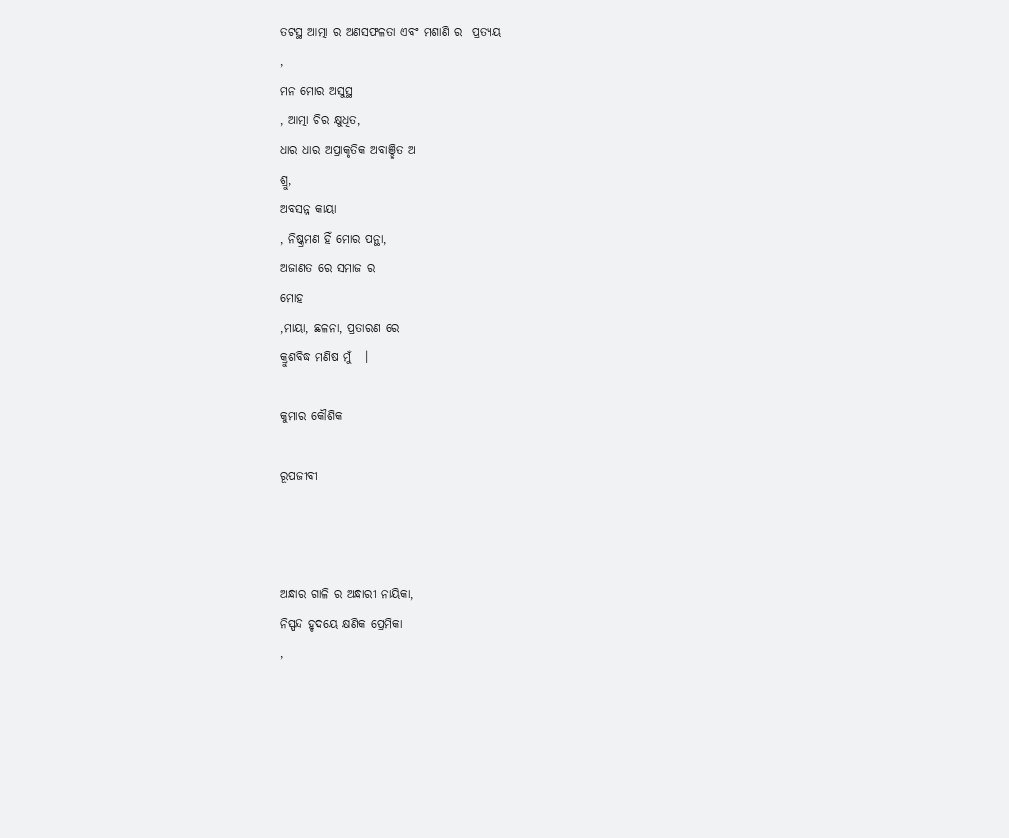ତଟସ୍ଥ ଆତ୍ମା ର ଅଣସଫଳତା ଏବଂ ମଶାଣି ର  ପ୍ରତ୍ୟୟ
,
ମନ ମୋର ଅସୁସ୍ଥ
, ଆତ୍ମା ଚିର କ୍ଷୁଧିତ,
ଧାର ଧାର ଅପ୍ରାକୃତିକ ଅବାଞ୍ଛିତ ଅ
ଶ୍ରୁ,
ଅବସନ୍ନ କାୟା
, ନିଷ୍କ୍ରମଣ ହିଁ ମୋର ପନ୍ଥା,
ଅଜାଣତ ରେ ସମାଜ ର
ମୋହ
,ମାୟା, ଛଳନା, ପ୍ରତାରଣ ରେ
କ୍ରୁଶବିଦ୍ଧ ମଣିଷ ମୁଁ   ।

କୁମାର କୌଶିକ

ରୂପଜୀବୀ



ଅନ୍ଧାର ଗାଳି ର ଅନ୍ଧାରୀ ନାୟିକା,
ନିସ୍ପନ୍ଦ ହୃଦୟେ କ୍ଷଣିକ ପ୍ରେମିକା
,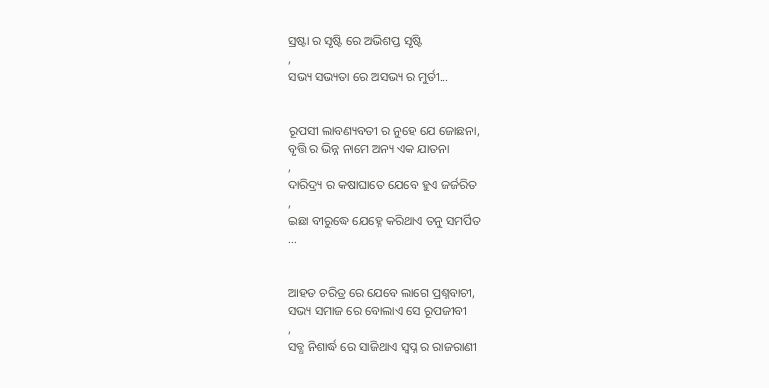ସ୍ରଷ୍ଟା ର ସୃଷ୍ଟି ରେ ଅଭିଶପ୍ତ ସୃଷ୍ଟି
,
ସଭ୍ୟ ସଭ୍ୟତା ରେ ଅସଭ୍ୟ ର ମୁର୍ତୀ...


ରୂପସୀ ଲାବଣ୍ୟବତୀ ର ନୁହେ ଯେ ଜୋଛନା,
ବୃତ୍ତି ର ଭିନ୍ନ ନାମେ ଅନ୍ୟ ଏକ ଯାତନା
,
ଦାରିଦ୍ର୍ୟ ର କଷାଘାତେ ଯେବେ ହୁଏ ଜର୍ଜରିତ
,
ଇଛା ବୀରୁଦ୍ଧେ ଯେହ୍ନେ କରିଥାଏ ତନୁ ସମର୍ପିତ
...


ଆହତ ଚରିତ୍ର ରେ ଯେବେ ଲାଗେ ପ୍ରଶ୍ନବାଚୀ,
ସଭ୍ୟ ସମାଜ ରେ ବୋଲାଏ ସେ ରୂପଜୀବୀ
,
ସବ୍ଧ ନିଶାର୍ଦ୍ଧ ରେ ସାଜିଥାଏ ସ୍ଵପ୍ନ ର ରାଜରାଣୀ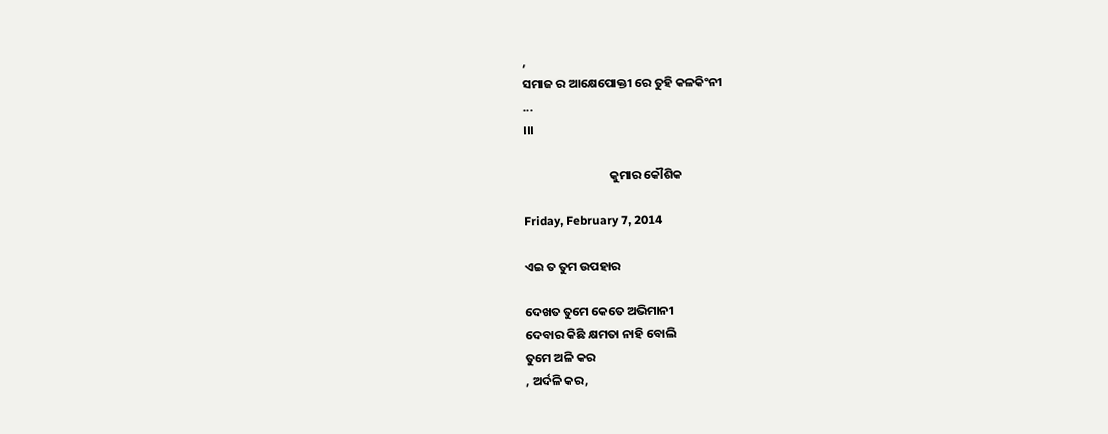,
ସମାଜ ର ଆକ୍ଷେପୋକ୍ତୀ ରେ ତୁହି କଳକିଂନୀ
...
।।।

                               କୁମାର କୌଶିକ

Friday, February 7, 2014

ଏଇ ତ ତୁମ ଉପହାର

ଦେଖତ ତୁମେ କେତେ ଅଭିମାନୀ
ଦେବାର କିଛି କ୍ଷମତା ନାହି ବୋଲି
ତୁମେ ଅଳି କର
, ଅର୍ଦଳି କର,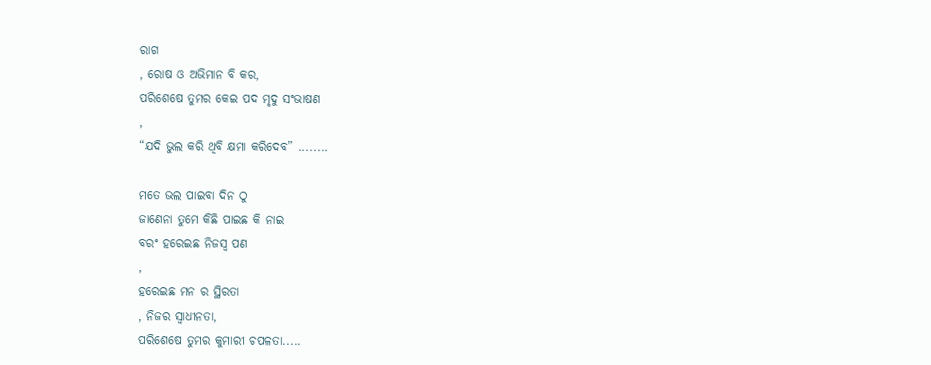ରାଗ
, ରୋଷ ଓ ଅଭିମାନ ବି କର,
ପରିଶେଷେ ତୁମର କେଇ ପଦ ମୃଦୁ ସଂଭାଷଣ
,
“ଯଦି ଭୁଲ କରି ଥିବି କ୍ଷମା କରିଦେବ” ........

ମତେ ଭଲ ପାଇବା ଦିନ ଠୁ
ଜାଣେନା ତୁମେ କିଛି ପାଇଛ କି ନାଇ
ବରଂ ହରେଇଛ ନିଜସ୍ୱ ପଣ
,
ହରେଇଛ ମନ ର ସ୍ଥିରତା
, ନିଜର ସ୍ଵାଧୀନତା,
ପରିଶେଷେ ତୁମର କୁମାରୀ ଚପଳତା.....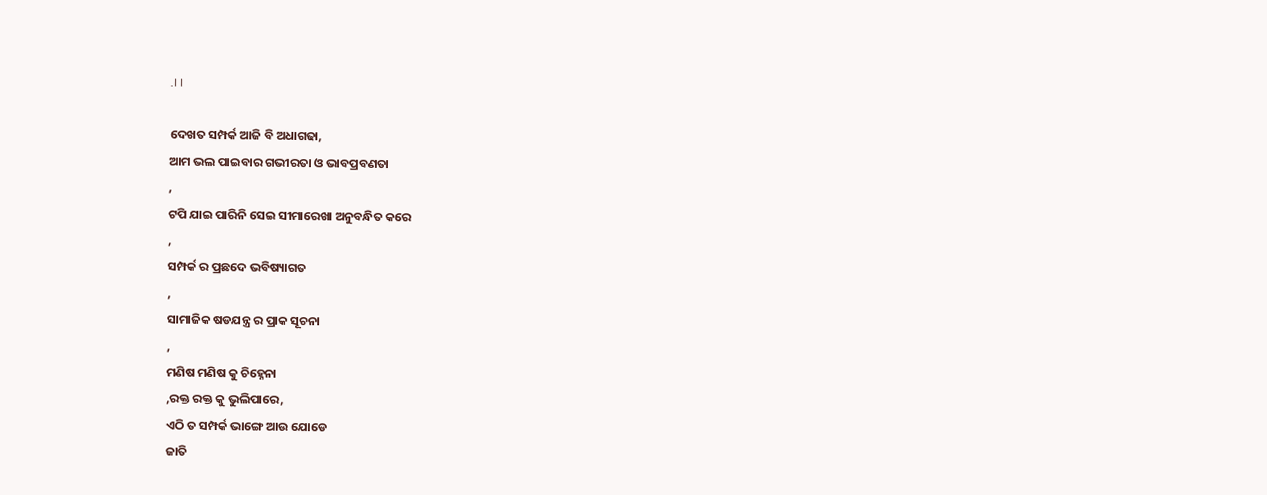.।।

ଦେଖତ ସମ୍ପର୍କ ଆଜି ବି ଅଧାଗଢା,
ଆମ ଭଲ ପାଇବାର ଗଭୀରତା ଓ ଭାବପ୍ରବଣତା
,
ଟପି ଯାଇ ପାରିନି ସେଇ ସୀମାରେଖା ଅନୁବନ୍ଧିତ କରେ
,
ସମ୍ପର୍କ ର ପ୍ରଛଦେ ଭବିଷ୍ୟାଗତ
,
ସାମାଜିକ ଷଡଯନ୍ତ୍ର ର ପ୍ରାକ ସୂଚନା
,
ମଣିଷ ମଣିଷ କୁ ଚିହ୍ନେନା
,ରକ୍ତ ରକ୍ତ କୁ ଭୁଲିପାରେ,
ଏଠି ତ ସମ୍ପର୍କ ଭାଙ୍ଗେ ଆଉ ଯୋଡେ
ଜାତି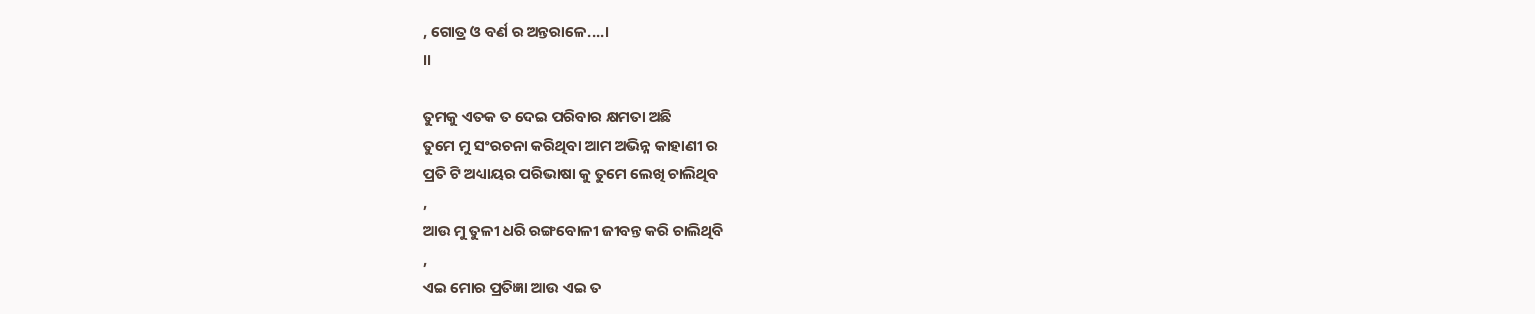, ଗୋତ୍ର ଓ ବର୍ଣ ର ଅନ୍ତରାଳେ....।
।।

ତୁମକୁ ଏତକ ତ ଦେଇ ପରିବାର କ୍ଷମତା ଅଛି
ତୁମେ ମୁ ସଂରଚନା କରିଥିବା ଆମ ଅଭିନ୍ନ କାହାଣୀ ର
ପ୍ରତି ଟି ଅଧ୍ୟାୟର ପରିଭାଷା କୁ ତୁମେ ଲେଖି ଚାଲିଥିବ
,
ଆଉ ମୁ ତୁଳୀ ଧରି ରଙ୍ଗବୋଳୀ ଜୀବନ୍ତ କରି ଚାଲିଥିବି
,
ଏଇ ମୋର ପ୍ରତିଜ୍ଞା ଆଉ ଏଇ ତ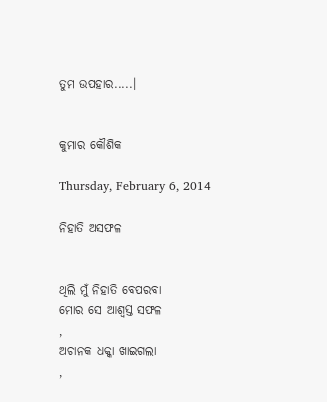ତୁମ ଉପହାର.....।


କୁମାର କୌଶିକ

Thursday, February 6, 2014

ନିହାତି ଅସଫଳ


ଥିଲି ମୁଁ ନିହାତି ବେପରବା
ମୋର ସେ ଆଶ୍ଵସ୍ତ ସଫଳ
,
ଅଚାନକ ଧକ୍କା ଖାଇଗଲା
,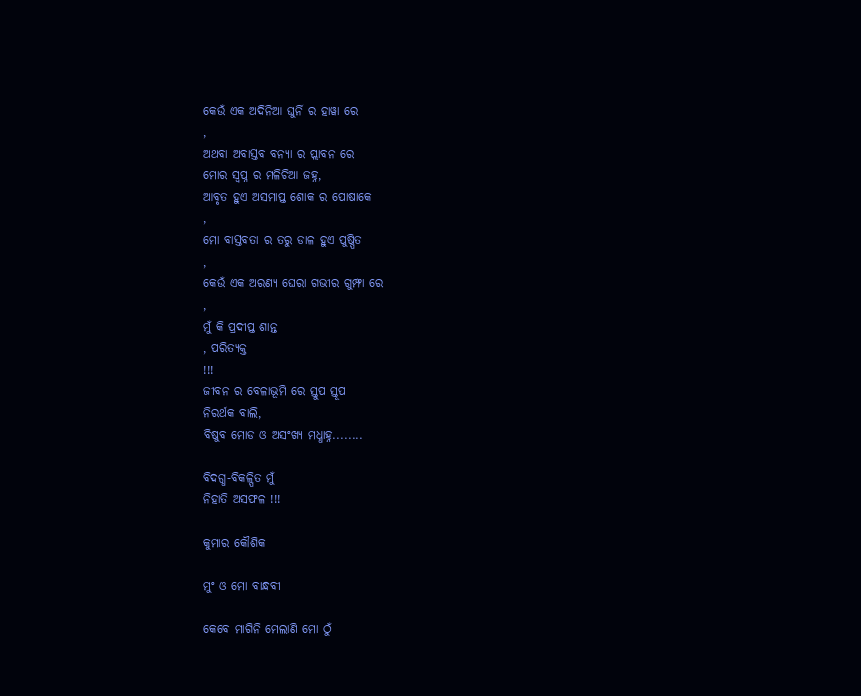କେଉଁ ଏକ ଅଦିନିଆ ଘୁର୍ନି ର ହାୱା ରେ
,
ଅଥବା ଅବାସ୍ତବ ବନ୍ୟା ର ପ୍ଲାବନ ରେ
ମୋର ସ୍ଵପ୍ନ ର ମଳିଚିଆ ଜହ୍ନ,
ଆବୃତ ହୁଏ ଅସମାପ୍ତ ଶୋକ ର ପୋଷାକେ
,
ମୋ ବାସ୍ତବତା ର ତରୁ ଡାଳ ହୁଏ ପୁଷ୍ପିତ
,
କେଉଁ ଏକ ଅରଣ୍ୟ ଘେରା ଗଭୀର ଗୁମ୍ଫା ରେ
,
ମୁଁ କି ପ୍ରଦୀପ୍ତ ଶାନ୍ତ
, ପରିତ୍ୟକ୍ତ
!!!
ଜୀବନ ର ବେଳାଭୂମି ରେ ସ୍ତୁପ ସ୍ତୂପ
ନିରର୍ଥକ ବାଲି,
ବିଷୁବ ମୋଡ ଓ ଅସଂଖ୍ୟ ମଧ୍ଧାହ୍ନ........

ବିଦଗ୍ଧ-ବିକଳ୍ପିତ ମୁଁ
ନିହାତି ଅସଫଳ !!!

କୁମାର କୌଶିକ

ମୁଂ ଓ ମୋ ବାନ୍ଧବୀ

କେବେ ମାଗିନି ମେଲାଣି ମୋ ଠୁଁ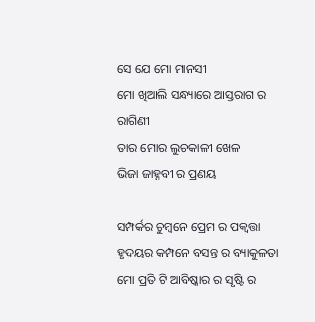ସେ ଯେ ମୋ ମାନସୀ
ମୋ ଖିଆଲି ସନ୍ଧ୍ୟାରେ ଆସ୍ତରାଗ ର ରାଗିଣୀ
ତାର ମୋର ଲୁଚକାଳୀ ଖେଳ
ଭିଜା ଜାହ୍ନବୀ ର ପ୍ରଣୟ

ସମ୍ପର୍କର ଚୁମ୍ବନେ ପ୍ରେମ ର ପକ୍ବତ୍ତା
ହୃଦୟର କମ୍ପନେ ବସନ୍ତ ର ବ୍ୟାକୁଳତା
ମୋ ପ୍ରତି ଟି ଆବିଷ୍କାର ର ସୃଷ୍ଟି ର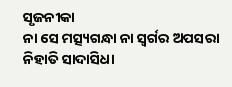ସୃଜନୀକା
ନା ସେ ମତ୍ସ୍ୟଗନ୍ଧା ନା ସ୍ଵର୍ଗର ଅପସରା
ନିହାତି ସାଦାସିଧା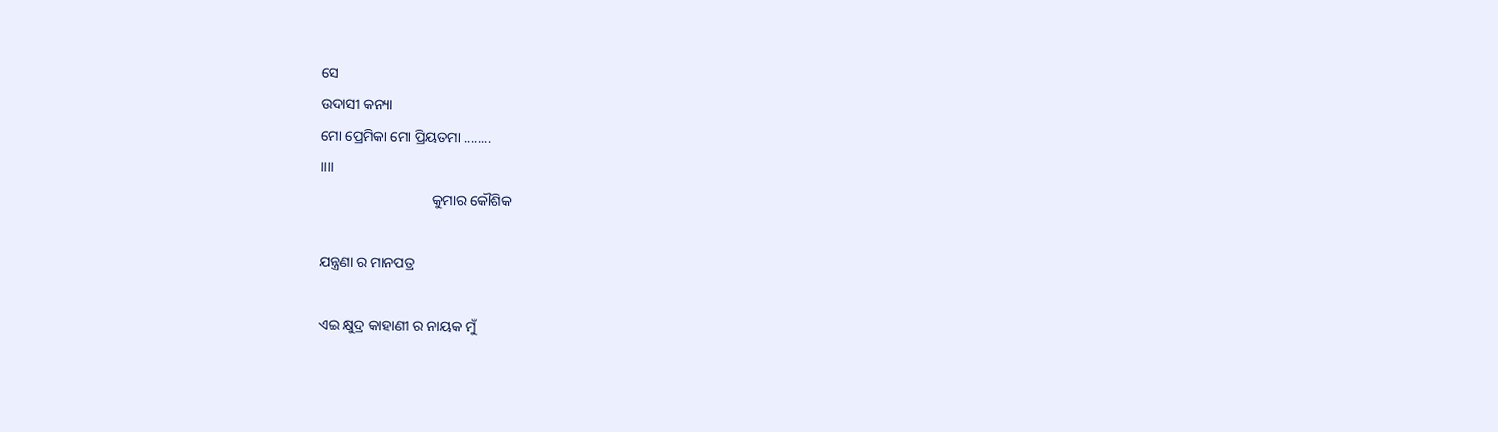ସେ
ଉଦାସୀ କନ୍ୟା
ମୋ ପ୍ରେମିକା ମୋ ପ୍ରିୟତମା ........
।।।।
                               କୁମାର କୌଶିକ

ଯନ୍ତ୍ରଣା ର ମାନପତ୍ର

ଏଇ କ୍ଷୁଦ୍ର କାହାଣୀ ର ନାୟକ ମୁଁ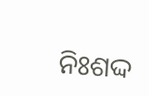ନିଃଶଦ୍ଦ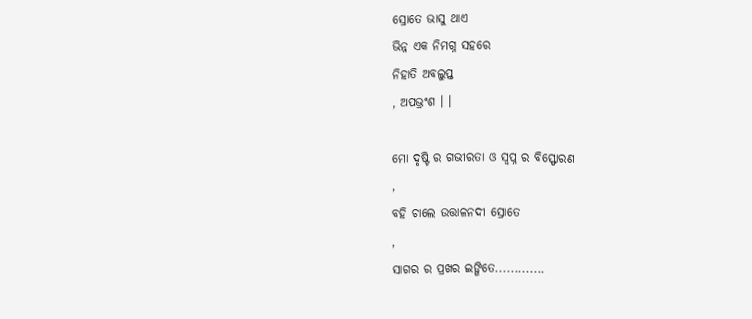ସ୍ରୋତେ ଭାସୁ ଥାଏ
ଭିନ୍ନ ଏକ ନିମଗ୍ନ ସହରେ
ନିହାତି ଅବଲୁପ୍ତ
, ଅପଭ୍ରଂଶ । ।

ମୋ ଦୃଷ୍ଟି ର ଗଭୀରତା ଓ ସ୍ଵପ୍ନ ର ବିସ୍ଫୋରଣ
,
ବହି ଚାଲେ ଉତ୍ତାଳନଦୀ ସ୍ରୋତେ
,
ସାଗର ର ପ୍ରଖର ଇଙ୍ଗିତେ.............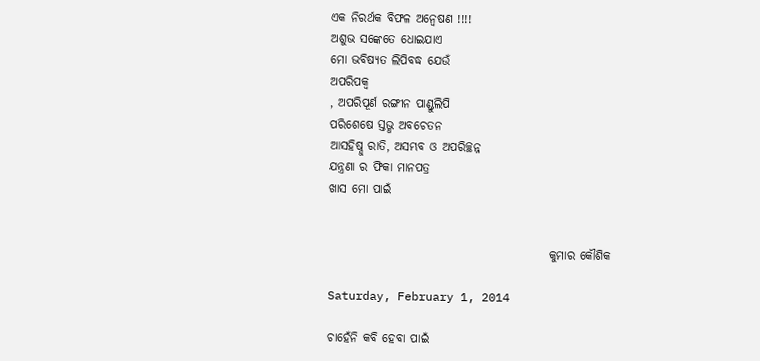ଏକ ନିରର୍ଥକ ବିଫଳ ଅନ୍ଵେଷଣ !!!!
ଅଶୁଭ ସଙ୍କେତେ ଧୋଇଯାଏ
ମୋ ଭବିଷ୍ୟତ ଲିପିବଦ୍ଧ ଯେଉଁ
ଅପରିପକ୍ବ
, ଅପରିପୂର୍ଣ ରଙ୍ଗୀନ ପାଣ୍ଡୁଲିପି
ପରିଶେଷେ ସ୍ତଭ୍ଧ ଅବଚେତନ
ଆସହିଷ୍ନୁ ରାତି, ଅସମ୍ଭବ ଓ ଅପରିଚ୍ଛନ୍ନ
ଯନ୍ତ୍ରଣା ର ଫିକା ମାନପତ୍ର
ଖାସ ମୋ ପାଇଁ


                                              କୁମାର କୌଶିକ

Saturday, February 1, 2014

ଚାହେଁନି କବି ହେବା ପାଇଁ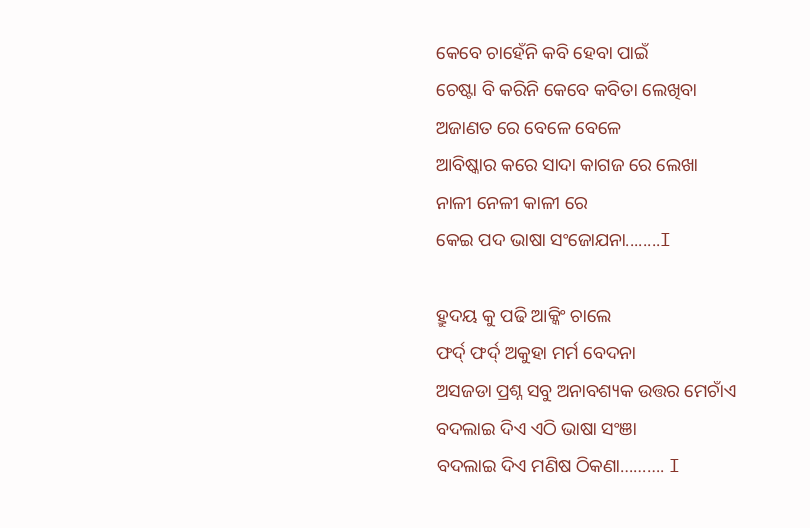କେବେ ଚାହେଁନି କବି ହେବା ପାଇଁ
ଚେଷ୍ଟା ବି କରିନି କେବେ କବିତା ଲେଖିବା
ଅଜାଣତ ରେ ବେଳେ ବେଳେ
ଆବିଷ୍କାର କରେ ସାଦା କାଗଜ ରେ ଲେଖା
ନାଳୀ ନେଳୀ କାଳୀ ରେ
କେଇ ପଦ ଭାଷା ସଂଜୋଯନା........I

ହ୍ରୁଦୟ କୁ ପଢି ଆକ୍କିଂ ଚାଲେ
ଫର୍ଦ୍ ଫର୍ଦ୍ ଅକୁହା ମର୍ମ ବେଦନା
ଅସଜଡା ପ୍ରଶ୍ନ ସବୁ ଅନାବଶ୍ୟକ ଉତ୍ତର ମେଚାଁଏ
ବଦଲାଇ ଦିଏ ଏଠି ଭାଷା ସଂଞା
ବଦଲାଇ ଦିଏ ମଣିଷ ଠିକଣା………. I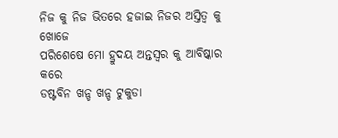ନିଜ କୁ ନିଜ ଭିତରେ ହଜାଇ ନିଜର ଅସ୍ତିତ୍ବ କୁ ଖୋଜେ
ପରିଶେଷେ ମୋ ହ୍ରୁଦୟ ଅନ୍ତସ୍ବର କୁ ଆବିଷ୍କାର କରେ
ଡଷ୍ଟବିନ ଖନ୍ଡ ଖନ୍ଡ ଟୁକୁଡା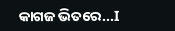କାଗଜ ଭିତରେ...I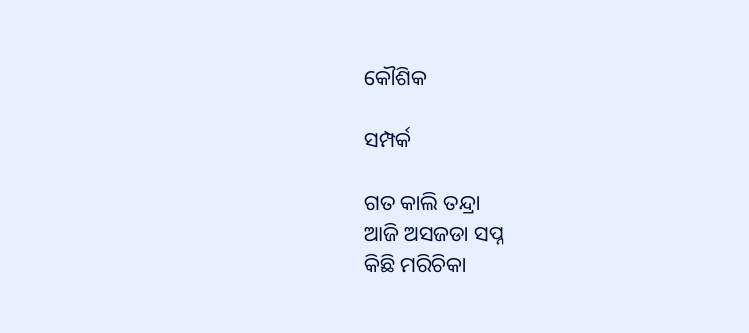କୌଶିକ

ସମ୍ପର୍କ

ଗତ କାଲି ତନ୍ଦ୍ରା
ଆଜି ଅସଜଡା ସପ୍ନ
କିଛି ମରିଚିକା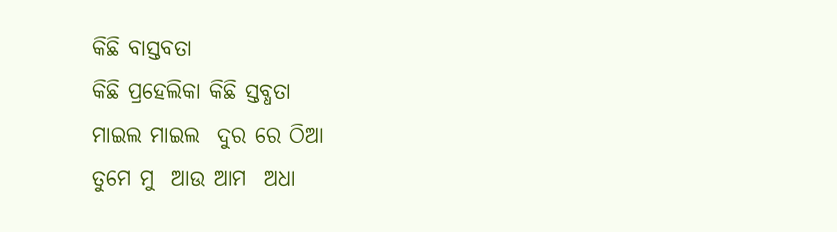କିଛି ବାସ୍ତବତା
କିଛି ପ୍ରହେଲିକା କିଛି ସ୍ତବ୍ଧତା
ମାଇଲ ମାଇଲ  ଦୁର ରେ ଠିଆ
ତୁମେ ମୁ  ଆଉ ଆମ  ଅଧା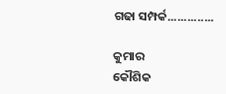ଗଢା ସମ୍ପର୍କ..............

କୁମାର
କୌଶିକ